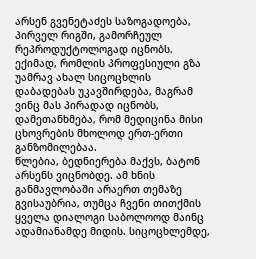არსენ გვენეტაძეს საზოგადოება, პირველ რიგში, გამორჩეულ რეპროდუქტოლოგად იცნობს. ექიმად, რომლის პროფესიული გზა უამრავ ახალ სიცოცხლის დაბადებას უკავშირდება, მაგრამ ვინც მას პირადად იცნობს, დამეთანხმება, რომ მედიცინა მისი ცხოვრების მხოლოდ ერთ-ერთი განზომილებაა.
წლებია, ბედნიერება მაქვს, ბატონ არსენს ვიცნობდე. ამ ხნის განმავლობაში არაერთ თემაზე გვისაუბრია, თუმცა ჩვენი თითქმის ყველა დიალოგი საბოლოოდ მაინც ადამიანამდე მიდის. სიცოცხლემდე,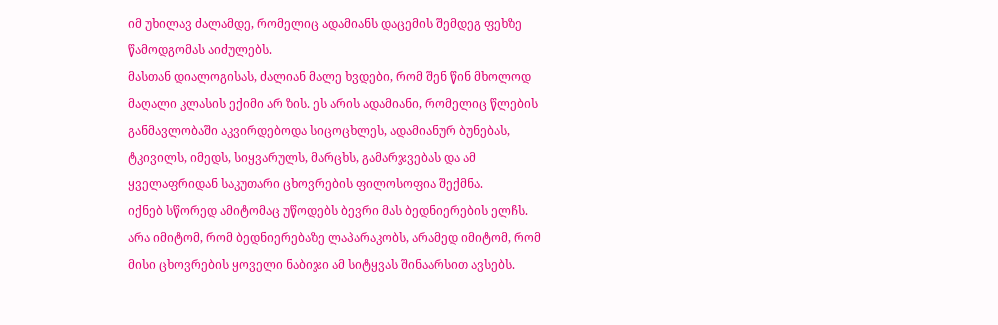იმ უხილავ ძალამდე, რომელიც ადამიანს დაცემის შემდეგ ფეხზე წამოდგომას აიძულებს.
მასთან დიალოგისას, ძალიან მალე ხვდები, რომ შენ წინ მხოლოდ მაღალი კლასის ექიმი არ ზის. ეს არის ადამიანი, რომელიც წლების განმავლობაში აკვირდებოდა სიცოცხლეს, ადამიანურ ბუნებას, ტკივილს, იმედს, სიყვარულს, მარცხს, გამარჯვებას და ამ ყველაფრიდან საკუთარი ცხოვრების ფილოსოფია შექმნა.
იქნებ სწორედ ამიტომაც უწოდებს ბევრი მას ბედნიერების ელჩს. არა იმიტომ, რომ ბედნიერებაზე ლაპარაკობს, არამედ იმიტომ, რომ მისი ცხოვრების ყოველი ნაბიჯი ამ სიტყვას შინაარსით ავსებს.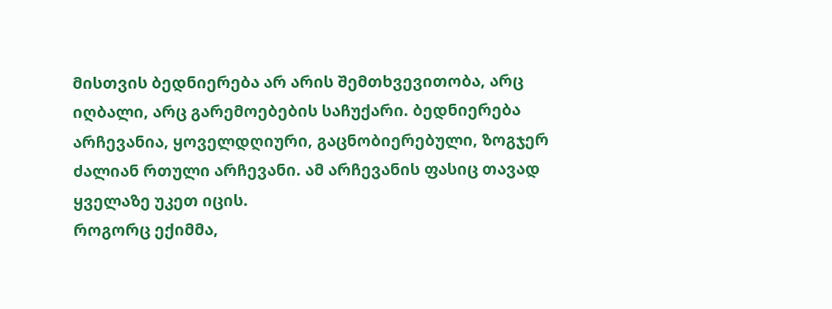მისთვის ბედნიერება არ არის შემთხვევითობა, არც იღბალი, არც გარემოებების საჩუქარი. ბედნიერება არჩევანია, ყოველდღიური, გაცნობიერებული, ზოგჯერ ძალიან რთული არჩევანი. ამ არჩევანის ფასიც თავად ყველაზე უკეთ იცის.
როგორც ექიმმა,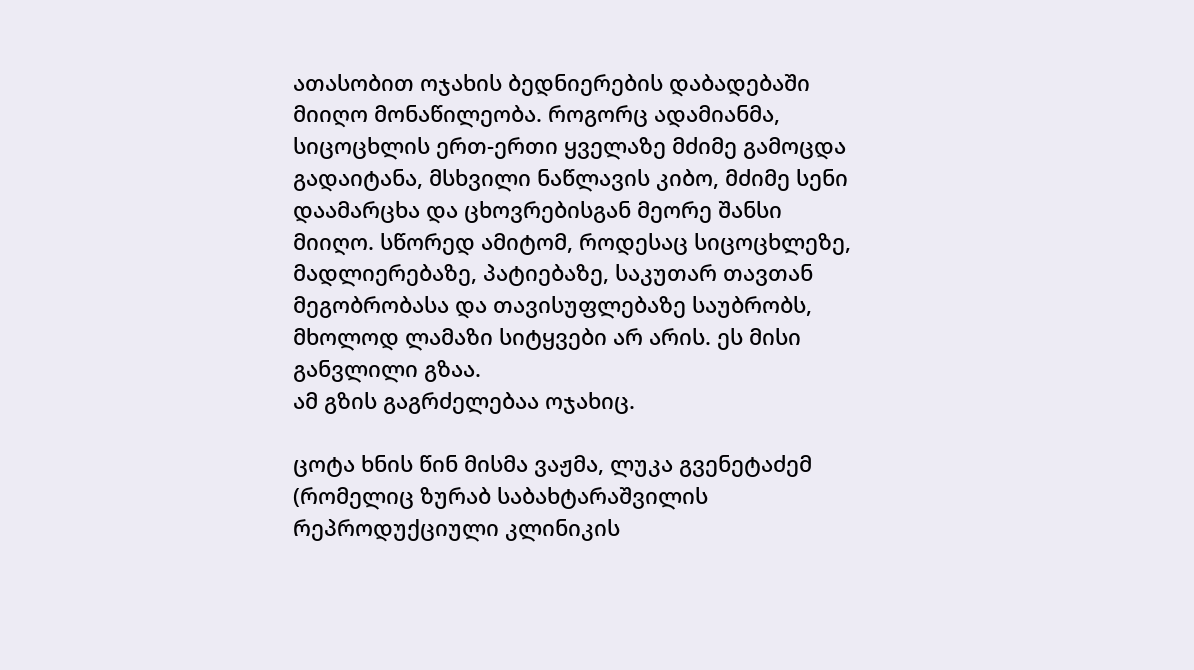ათასობით ოჯახის ბედნიერების დაბადებაში მიიღო მონაწილეობა. როგორც ადამიანმა, სიცოცხლის ერთ-ერთი ყველაზე მძიმე გამოცდა გადაიტანა, მსხვილი ნაწლავის კიბო, მძიმე სენი დაამარცხა და ცხოვრებისგან მეორე შანსი მიიღო. სწორედ ამიტომ, როდესაც სიცოცხლეზე, მადლიერებაზე, პატიებაზე, საკუთარ თავთან მეგობრობასა და თავისუფლებაზე საუბრობს, მხოლოდ ლამაზი სიტყვები არ არის. ეს მისი განვლილი გზაა.
ამ გზის გაგრძელებაა ოჯახიც.

ცოტა ხნის წინ მისმა ვაჟმა, ლუკა გვენეტაძემ (რომელიც ზურაბ საბახტარაშვილის რეპროდუქციული კლინიკის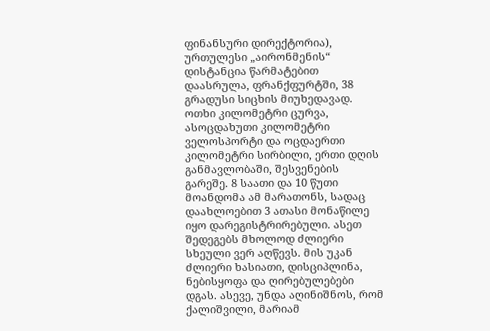ფინანსური დირექტორია), ურთულესი „აირონმენის“ დისტანცია წარმატებით დაასრულა, ფრანქფურტში, 38 გრადუსი სიცხის მიუხედავად. ოთხი კილომეტრი ცურვა, ასოცდახუთი კილომეტრი ველოსპორტი და ოცდაერთი კილომეტრი სირბილი, ერთი დღის განმავლობაში, შესვენების გარეშე. 8 საათი და 10 წუთი მოანდომა ამ მარათონს, სადაც დაახლოებით 3 ათასი მონაწილე იყო დარეგისტრირებული. ასეთ შედეგებს მხოლოდ ძლიერი სხეული ვერ აღწევს. მის უკან ძლიერი ხასიათი, დისციპლინა, ნებისყოფა და ღირებულებები დგას. ასევე, უნდა აღინიშნოს, რომ ქალიშვილი, მარიამ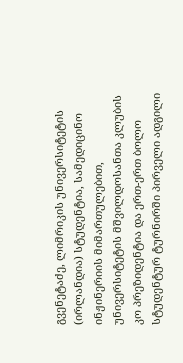გვენეტაძე, ლიმრიკის უნივერსიტეტის (ირლანდია) სტუდენტია, სამედიცინო ინჟინერიის მიმართულებით, უნივერსიტეტის მშვილდოსანთა კლუბის კო პრეზიდენტია და ერთ-ერთ ბოლო სტუდენტურ ტურნირში პირველი ადგილი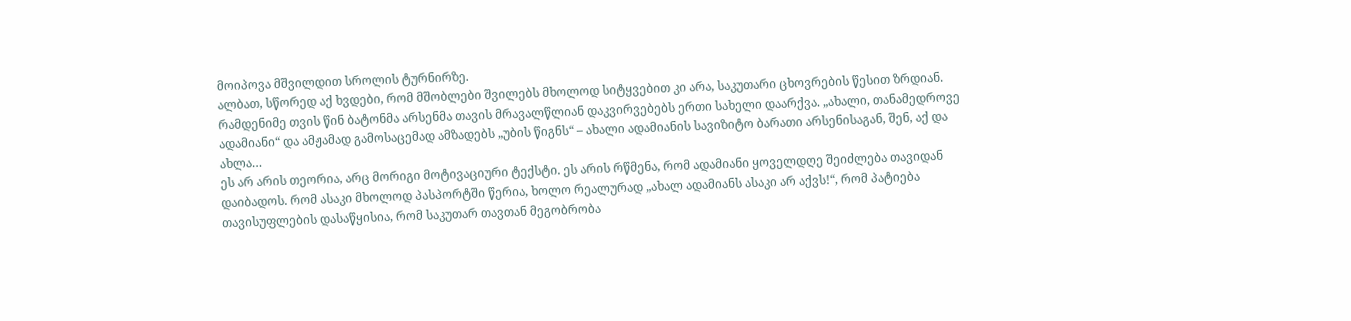მოიპოვა მშვილდით სროლის ტურნირზე.
ალბათ, სწორედ აქ ხვდები, რომ მშობლები შვილებს მხოლოდ სიტყვებით კი არა, საკუთარი ცხოვრების წესით ზრდიან.
რამდენიმე თვის წინ ბატონმა არსენმა თავის მრავალწლიან დაკვირვებებს ერთი სახელი დაარქვა. „ახალი, თანამედროვე ადამიანი“ და ამჟამად გამოსაცემად ამზადებს „უბის წიგნს“ – ახალი ადამიანის სავიზიტო ბარათი არსენისაგან, შენ, აქ და ახლა…
ეს არ არის თეორია, არც მორიგი მოტივაციური ტექსტი. ეს არის რწმენა, რომ ადამიანი ყოველდღე შეიძლება თავიდან დაიბადოს. რომ ასაკი მხოლოდ პასპორტში წერია, ხოლო რეალურად „ახალ ადამიანს ასაკი არ აქვს!“, რომ პატიება თავისუფლების დასაწყისია, რომ საკუთარ თავთან მეგობრობა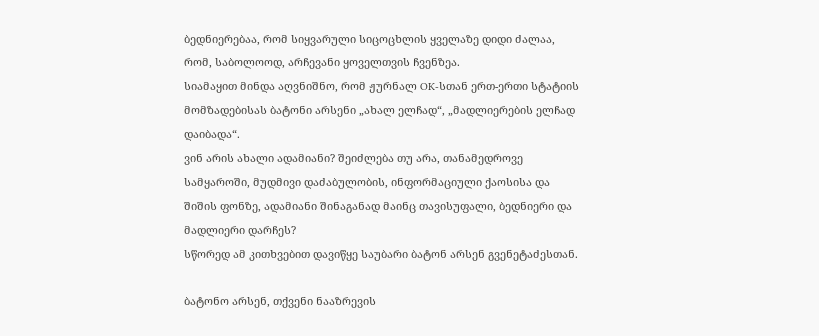ბედნიერებაა, რომ სიყვარული სიცოცხლის ყველაზე დიდი ძალაა, რომ, საბოლოოდ, არჩევანი ყოველთვის ჩვენზეა.
სიამაყით მინდა აღვნიშნო, რომ ჟურნალ OK-სთან ერთ-ერთი სტატიის მომზადებისას ბატონი არსენი „ახალ ელჩად“, „მადლიერების ელჩად დაიბადა“.
ვინ არის ახალი ადამიანი? შეიძლება თუ არა, თანამედროვე სამყაროში, მუდმივი დაძაბულობის, ინფორმაციული ქაოსისა და შიშის ფონზე, ადამიანი შინაგანად მაინც თავისუფალი, ბედნიერი და მადლიერი დარჩეს?
სწორედ ამ კითხვებით დავიწყე საუბარი ბატონ არსენ გვენეტაძესთან.

ბატონო არსენ, თქვენი ნააზრევის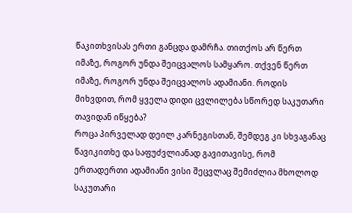წაკითხვისას ერთი განცდა დამრჩა. თითქოს არ წერთ იმაზე, როგორ უნდა შეიცვალოს სამყარო. თქვენ წერთ იმაზე, როგორ უნდა შეიცვალოს ადამიანი. როდის მიხვდით, რომ ყველა დიდი ცვლილება სწორედ საკუთარი თავიდან იწყება?
როცა პირველად დეილ კარნეგისთან, შემდეგ კი სხვაგანაც წავიკითხე და საფუძვლიანად გავითავისე, რომ ერთადერთი ადამიანი ვისი შეცვლაც შემიძლია მხოლოდ საკუთარი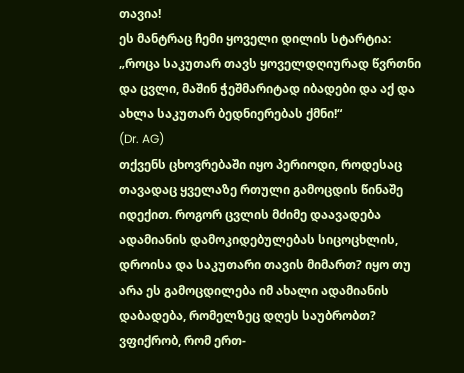თავია!
ეს მანტრაც ჩემი ყოველი დილის სტარტია:
„როცა საკუთარ თავს ყოველდღიურად წვრთნი და ცვლი, მაშინ ჭეშმარიტად იბადები და აქ და ახლა საკუთარ ბედნიერებას ქმნი!“
(Dr. AG)
თქვენს ცხოვრებაში იყო პერიოდი, როდესაც თავადაც ყველაზე რთული გამოცდის წინაშე იდექით. როგორ ცვლის მძიმე დაავადება ადამიანის დამოკიდებულებას სიცოცხლის, დროისა და საკუთარი თავის მიმართ? იყო თუ არა ეს გამოცდილება იმ ახალი ადამიანის დაბადება, რომელზეც დღეს საუბრობთ?
ვფიქრობ, რომ ერთ-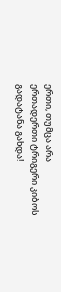ერთი, თუმცა არა ერთადერთი ტრიგერი კიბოს გადატანა გახდა!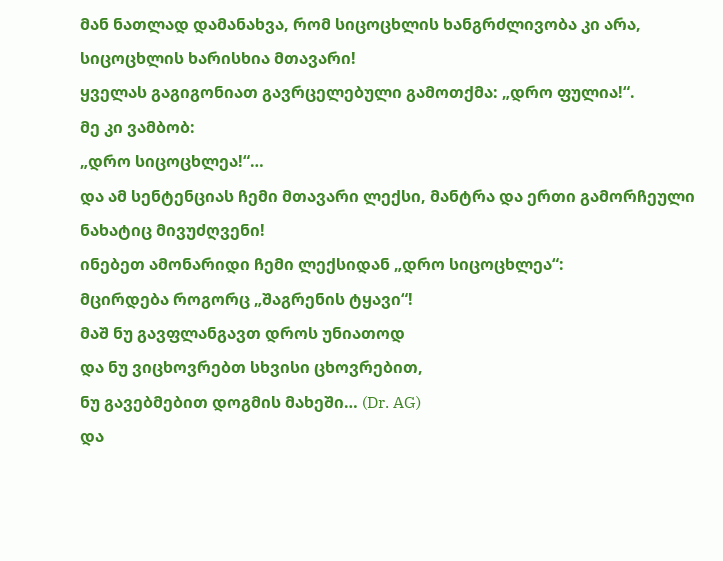მან ნათლად დამანახვა, რომ სიცოცხლის ხანგრძლივობა კი არა, სიცოცხლის ხარისხია მთავარი!
ყველას გაგიგონიათ გავრცელებული გამოთქმა: „დრო ფულია!“.
მე კი ვამბობ:
„დრო სიცოცხლეა!“…
და ამ სენტენციას ჩემი მთავარი ლექსი, მანტრა და ერთი გამორჩეული ნახატიც მივუძღვენი!
ინებეთ ამონარიდი ჩემი ლექსიდან „დრო სიცოცხლეა“:
მცირდება როგორც „შაგრენის ტყავი“!
მაშ ნუ გავფლანგავთ დროს უნიათოდ
და ნუ ვიცხოვრებთ სხვისი ცხოვრებით,
ნუ გავებმებით დოგმის მახეში… (Dr. AG)
და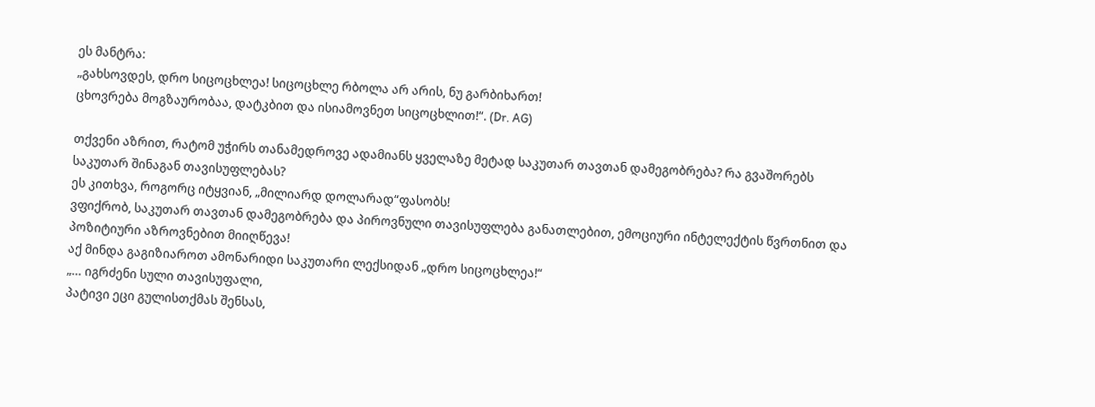ეს მანტრა:
„გახსოვდეს, დრო სიცოცხლეა! სიცოცხლე რბოლა არ არის, ნუ გარბიხართ!
ცხოვრება მოგზაურობაა, დატკბით და ისიამოვნეთ სიცოცხლით!“. (Dr. AG)

თქვენი აზრით, რატომ უჭირს თანამედროვე ადამიანს ყველაზე მეტად საკუთარ თავთან დამეგობრება? რა გვაშორებს საკუთარ შინაგან თავისუფლებას?
ეს კითხვა, როგორც იტყვიან, „მილიარდ დოლარად“ფასობს!
ვფიქრობ, საკუთარ თავთან დამეგობრება და პიროვნული თავისუფლება განათლებით, ემოციური ინტელექტის წვრთნით და პოზიტიური აზროვნებით მიიღწევა!
აქ მინდა გაგიზიაროთ ამონარიდი საკუთარი ლექსიდან „დრო სიცოცხლეა!“
„… იგრძენი სული თავისუფალი,
პატივი ეცი გულისთქმას შენსას,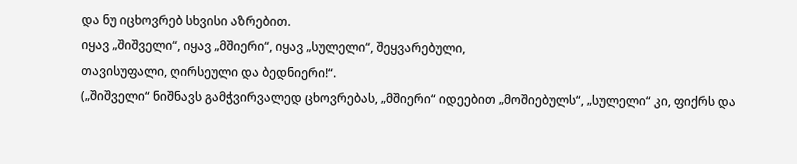და ნუ იცხოვრებ სხვისი აზრებით.
იყავ „შიშველი“, იყავ „მშიერი“, იყავ „სულელი“, შეყვარებული,
თავისუფალი, ღირსეული და ბედნიერი!“.
(„შიშველი“ ნიშნავს გამჭვირვალედ ცხოვრებას, „მშიერი“ იდეებით „მოშიებულს“, „სულელი“ კი, ფიქრს და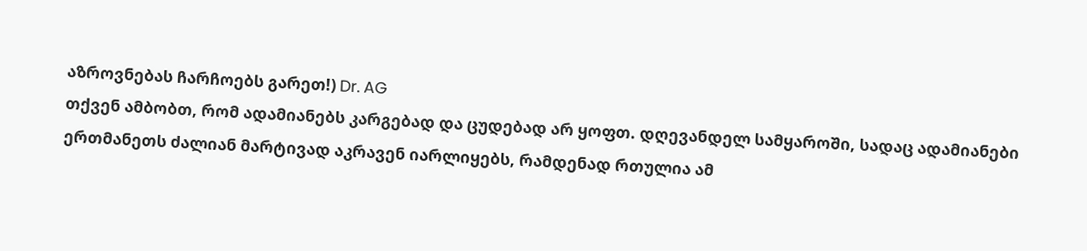აზროვნებას ჩარჩოებს გარეთ!) Dr. AG
თქვენ ამბობთ, რომ ადამიანებს კარგებად და ცუდებად არ ყოფთ. დღევანდელ სამყაროში, სადაც ადამიანები ერთმანეთს ძალიან მარტივად აკრავენ იარლიყებს, რამდენად რთულია ამ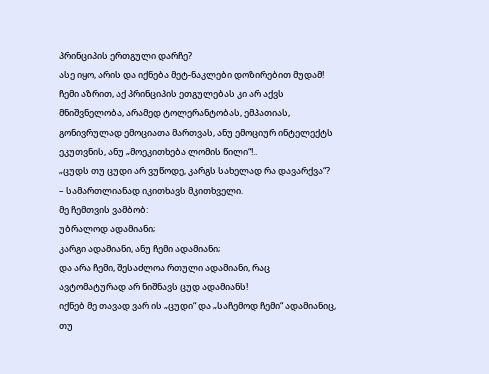პრინციპის ერთგული დარჩე?
ასე იყო, არის და იქნება მეტ-ნაკლები დოზირებით მუდამ!
ჩემი აზრით, აქ პრინციპის ეთგულებას კი არ აქვს მნიშვნელობა, არამედ ტოლერანტობას, ემპათიას, გონივრულად ემოციათა მართვას, ანუ ემოციურ ინტელექტს ეკუთვნის, ანუ „მოეკითხება ლომის წილი“!..
„ცუდს თუ ცუდი არ ვუწოდე, კარგს სახელად რა დავარქვა“? – სამართლიანად იკითხავს მკითხველი.
მე ჩემთვის ვამბობ:
უბრალოდ ადამიანი;
კარგი ადამიანი, ანუ ჩემი ადამიანი;
და არა ჩემი, შესაძლოა რთული ადამიანი, რაც ავტომატურად არ ნიშნავს ცუდ ადამიანს!
იქნებ მე თავად ვარ ის „ცუდი“ და „საჩემოდ ჩემი“ ადამიანიც, თუ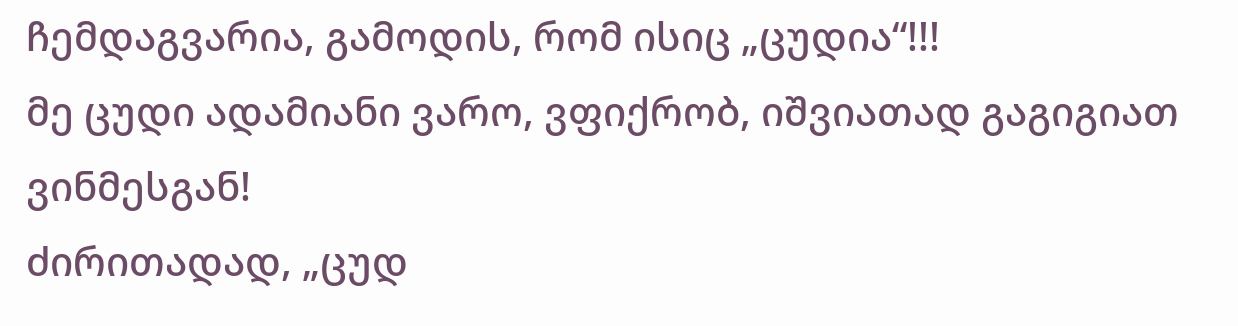ჩემდაგვარია, გამოდის, რომ ისიც „ცუდია“!!!
მე ცუდი ადამიანი ვარო, ვფიქრობ, იშვიათად გაგიგიათ ვინმესგან!
ძირითადად, „ცუდ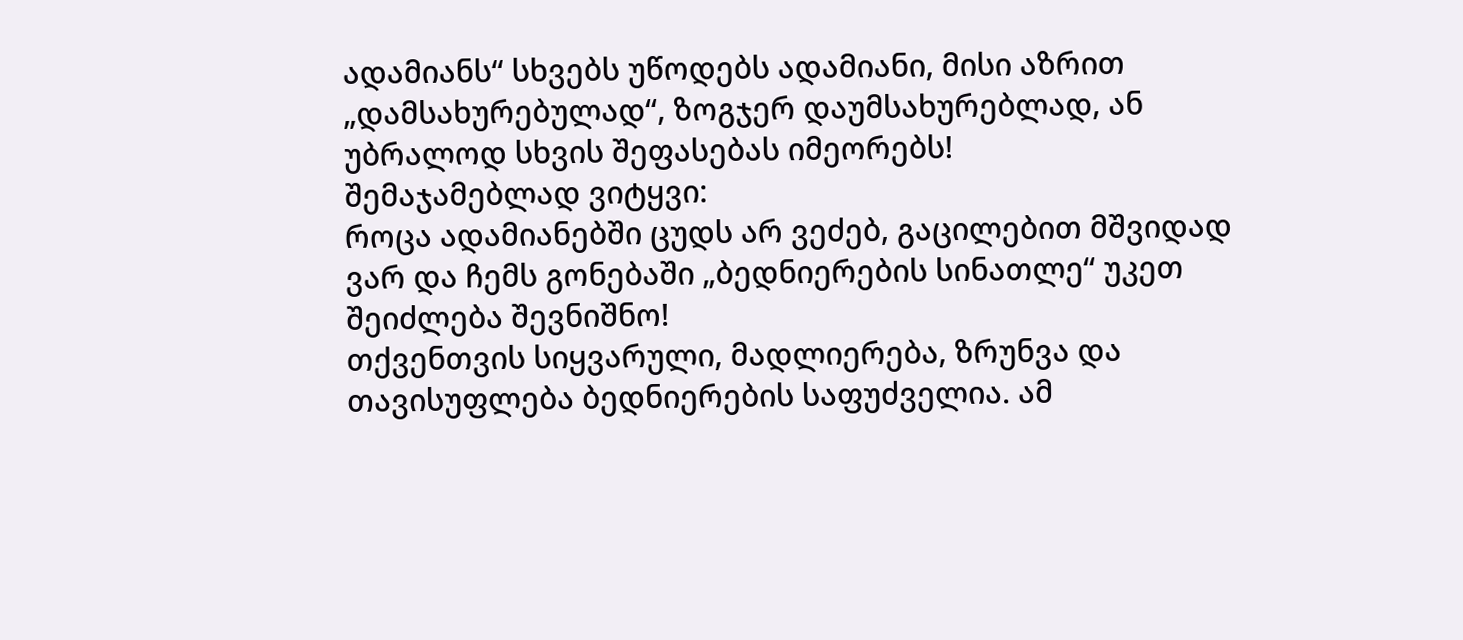ადამიანს“ სხვებს უწოდებს ადამიანი, მისი აზრით „დამსახურებულად“, ზოგჯერ დაუმსახურებლად, ან უბრალოდ სხვის შეფასებას იმეორებს!
შემაჯამებლად ვიტყვი:
როცა ადამიანებში ცუდს არ ვეძებ, გაცილებით მშვიდად ვარ და ჩემს გონებაში „ბედნიერების სინათლე“ უკეთ შეიძლება შევნიშნო!
თქვენთვის სიყვარული, მადლიერება, ზრუნვა და თავისუფლება ბედნიერების საფუძველია. ამ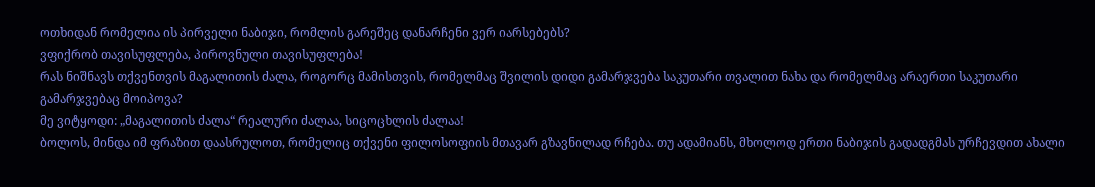ოთხიდან რომელია ის პირველი ნაბიჯი, რომლის გარეშეც დანარჩენი ვერ იარსებებს?
ვფიქრობ თავისუფლება, პიროვნული თავისუფლება!
რას ნიშნავს თქვენთვის მაგალითის ძალა, როგორც მამისთვის, რომელმაც შვილის დიდი გამარჯვება საკუთარი თვალით ნახა და რომელმაც არაერთი საკუთარი გამარჯვებაც მოიპოვა?
მე ვიტყოდი: „მაგალითის ძალა“ რეალური ძალაა, სიცოცხლის ძალაა!
ბოლოს, მინდა იმ ფრაზით დაასრულოთ, რომელიც თქვენი ფილოსოფიის მთავარ გზავნილად რჩება. თუ ადამიანს, მხოლოდ ერთი ნაბიჯის გადადგმას ურჩევდით ახალი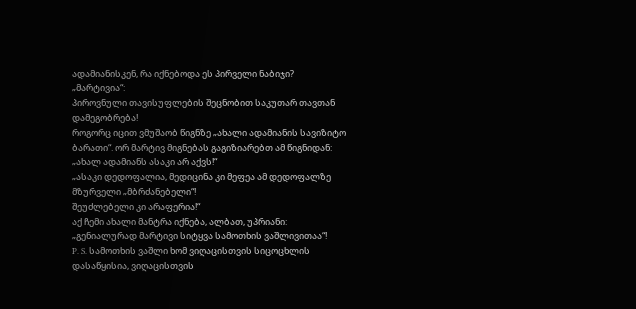ადამიანისკენ, რა იქნებოდა ეს პირველი ნაბიჯი?
„მარტივია“:
პიროვნული თავისუფლების შეცნობით საკუთარ თავთან დამეგობრება!
როგორც იცით ვმუშაობ წიგნზე „ახალი ადამიანის სავიზიტო ბარათი“. ორ მარტივ მიგნებას გაგიზიარებთ ამ წიგნიდან:
„ახალ ადამიანს ასაკი არ აქვს!“
„ასაკი დედოფალია, მედიცინა კი მეფეა ამ დედოფალზე მზურველი „მბრძანებელი“!
შეუძლებელი კი არაფერია!“
აქ ჩემი ახალი მანტრა იქნება, ალბათ, უპრიანი:
„გენიალურად მარტივი სიტყვა სამოთხის ვაშლივითაა“!
P. S. სამოთხის ვაშლი ხომ ვიღაცისთვის სიცოცხლის დასაწყისია, ვიღაცისთვის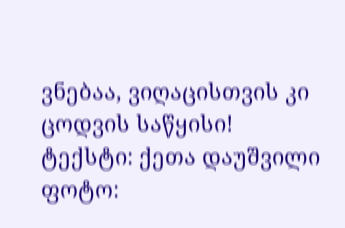ვნებაა, ვიღაცისთვის კი ცოდვის საწყისი!
ტექსტი: ქეთა დაუშვილი
ფოტო: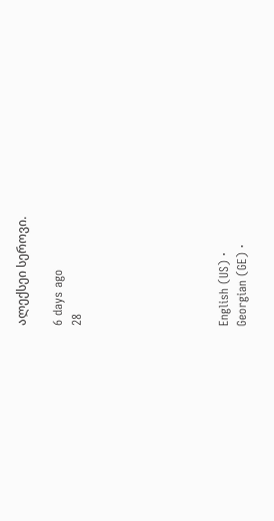ალექსეი სეროვი.

6 days ago
28







English (US) ·
Georgian (GE) ·